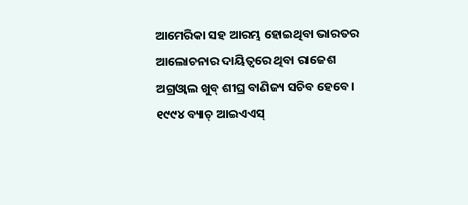ଆମେରିକା ସହ ଆରମ୍ଭ ହୋଇଥିବା ଭାରତର ଆଲୋଚନାର ଦାୟିତ୍ୱରେ ଥିବା ରାଜେଶ ଅଗ୍ରଓ୍ବାଲ ଖୁବ୍ ଶୀଘ୍ର ବାଣିଜ୍ୟ ସଚିବ ହେବେ। ୧୯୯୪ ବ୍ୟାଚ୍ ଆଇଏଏସ୍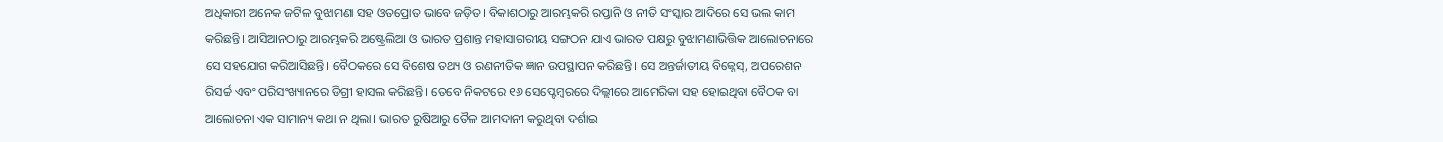ଅଧିକାରୀ ଅନେକ ଜଟିଳ ବୁଝାମଣା ସହ ଓତପ୍ରୋତ ଭାବେ ଜଡ଼ିତ। ବିକାଶଠାରୁ ଆରମ୍ଭକରି ରପ୍ତାନି ଓ ନୀତି ସଂସ୍କାର ଆଦିରେ ସେ ଭଲ କାମ କରିଛନ୍ତି। ଆସିଆନଠାରୁ ଆରମ୍ଭକରି ଅଷ୍ଟ୍ରେଲିଆ ଓ ଭାରତ ପ୍ରଶାନ୍ତ ମହାସାଗରୀୟ ସଙ୍ଗଠନ ଯାଏ ଭାରତ ପକ୍ଷରୁ ବୁଝାମଣାଭିତ୍ତିକ ଆଲୋଚନାରେ ସେ ସହଯୋଗ କରିଆସିଛନ୍ତି। ବୈଠକରେ ସେ ବିଶେଷ ତଥ୍ୟ ଓ ରଣନୀତିକ ଜ୍ଞାନ ଉପସ୍ଥାପନ କରିଛନ୍ତି। ସେ ଅନ୍ତର୍ଜାତୀୟ ବିଜ୍ନେସ୍, ଅପରେଶନ ରିସର୍ଚ୍ଚ ଏବଂ ପରିସଂଖ୍ୟାନରେ ଡିଗ୍ରୀ ହାସଲ କରିଛନ୍ତି। ତେବେ ନିକଟରେ ୧୬ ସେପ୍ଟେମ୍ବରରେ ଦିଲ୍ଲୀରେ ଆମେରିକା ସହ ହୋଇଥିବା ବୈଠକ ବା ଆଲୋଚନା ଏକ ସାମାନ୍ୟ କଥା ନ ଥିଲା। ଭାରତ ରୁଷିଆରୁ ତୈଳ ଆମଦାନୀ କରୁଥିବା ଦର୍ଶାଇ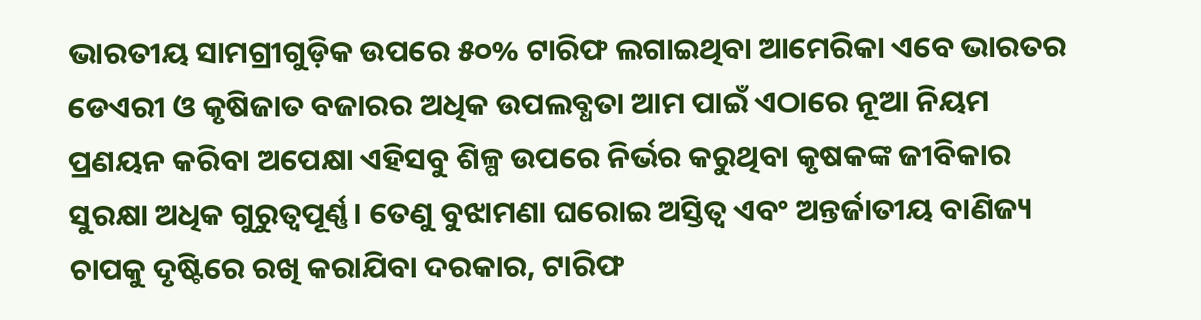ଭାରତୀୟ ସାମଗ୍ରୀଗୁଡ଼ିକ ଉପରେ ୫୦% ଟାରିଫ ଲଗାଇଥିବା ଆମେରିକା ଏବେ ଭାରତର ଡେଏରୀ ଓ କୃଷିଜାତ ବଜାରର ଅଧିକ ଉପଲବ୍ଧତା ଆମ ପାଇଁ ଏଠାରେ ନୂଆ ନିୟମ ପ୍ରଣୟନ କରିବା ଅପେକ୍ଷା ଏହିସବୁ ଶିଳ୍ପ ଉପରେ ନିର୍ଭର କରୁଥିବା କୃଷକଙ୍କ ଜୀବିକାର ସୁରକ୍ଷା ଅଧିକ ଗୁରୁତ୍ୱପୂର୍ଣ୍ଣ। ତେଣୁ ବୁଝାମଣା ଘରୋଇ ଅସ୍ତିତ୍ୱ ଏବଂ ଅନ୍ତର୍ଜାତୀୟ ବାଣିଜ୍ୟ ଚାପକୁ ଦୃଷ୍ଟିରେ ରଖି କରାଯିବା ଦରକାର, ଟାରିଫ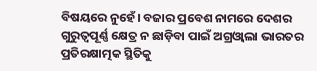ବିଷୟରେ ନୁହେଁ। ବଜାର ପ୍ରବେଶ ନାମରେ ଦେଶର ଗୁରୁତ୍ୱପୂର୍ଣ୍ଣ କ୍ଷେତ୍ର ନ ଛାଡ଼ିବା ପାଇଁ ଅଗ୍ରଓ୍ବାଲା ଭାରତର ପ୍ରତିରକ୍ଷାତ୍ମକ ସ୍ଥିତିକୁ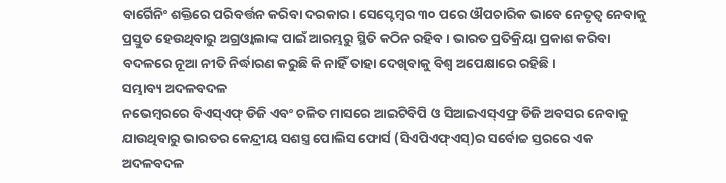ବାର୍ଗେିନିଂ ଶକ୍ତିରେ ପରିବର୍ତ୍ତନ କରିବା ଦରକାର। ସେପ୍ଟେମ୍ବର ୩୦ ପରେ ଔପଚାରିକ ଭାବେ ନେତୃତ୍ୱ ନେବାକୁ ପ୍ରସ୍ତୁତ ହେଉଥିବାରୁ ଅଗ୍ରଓ୍ବାଲାଙ୍କ ପାଇଁ ଆରମ୍ଭରୁ ସ୍ଥିତି କଠିନ ରହିବ। ଭାରତ ପ୍ରତିକ୍ରିୟା ପ୍ରକାଶ କରିବା ବଦଳରେ ନୂଆ ନୀତି ନିର୍ଦ୍ଧାରଣ କରୁଛି କି ନାହିଁ ତାହା ଦେଖିବାକୁ ବିଶ୍ୱ ଅପେକ୍ଷାରେ ରହିଛି।
ସମ୍ଭାବ୍ୟ ଅଦଳବଦଳ
ନଭେମ୍ବରରେ ବିଏସ୍ଏଫ୍ ଡିଜି ଏବଂ ଚଳିତ ମାସରେ ଆଇଟିବିପି ଓ ସିଆଇଏସ୍ଏଫ୍ର ଡିଜି ଅବସର ନେବାକୁ ଯାଉଥିବାରୁ ଭାରତର କେନ୍ଦ୍ରୀୟ ସଶସ୍ତ୍ର ପୋଲିସ ଫୋର୍ସ (ସିଏପିଏଫ୍ଏସ୍)ର ସର୍ବୋଚ୍ଚ ସ୍ତରରେ ଏକ ଅଦଳବଦଳ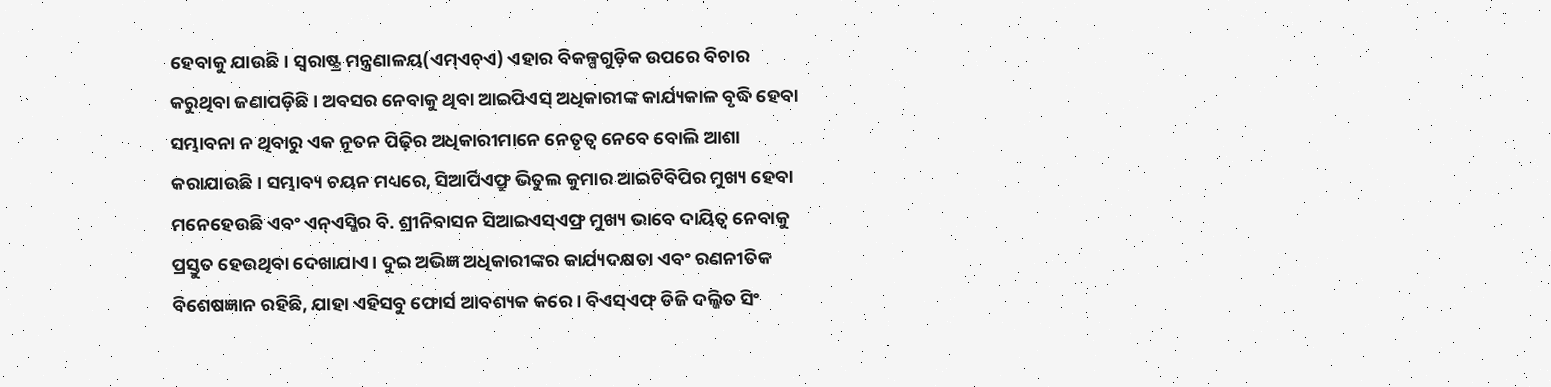ହେବାକୁ ଯାଉଛି। ସ୍ବରାଷ୍ଟ୍ର ମନ୍ତ୍ରଣାଳୟ(ଏମ୍ଏଚ୍ଏ) ଏହାର ବିକଳ୍ପଗୁଡ଼ିକ ଉପରେ ବିଚାର କରୁଥିବା ଜଣାପଡ଼ିଛି। ଅବସର ନେବାକୁ ଥିବା ଆଇପିଏସ୍ ଅଧିକାରୀଙ୍କ କାର୍ଯ୍ୟକାଳ ବୃଦ୍ଧି ହେବା ସମ୍ଭାବନା ନ ଥିବାରୁ ଏକ ନୂତନ ପିଢ଼ିର ଅଧିକାରୀମାନେ ନେତୃତ୍ୱ ନେବେ ବୋଲି ଆଶା କରାଯାଉଛି। ସମ୍ଭାବ୍ୟ ଚୟନ ମଧ୍ୟରେ, ସିଆର୍ପିଏଫ୍ରୁ ଭିତୁଲ କୁମାର ଆଇଟିବିପିର ମୁଖ୍ୟ ହେବା ମନେହେଉଛି ଏବଂ ଏନ୍ଏସ୍ଜିର ବି. ଶ୍ରୀନିବାସନ ସିଆଇଏସ୍ଏଫ୍ର ମୁଖ୍ୟ ଭାବେ ଦାୟିତ୍ୱ ନେବାକୁ ପ୍ରସ୍ତୁତ ହେଉଥିବା ଦେଖାଯାଏ। ଦୁଇ ଅଭିଜ୍ଞ ଅଧିକାରୀଙ୍କର କାର୍ଯ୍ୟଦକ୍ଷତା ଏବଂ ରଣନୀତିକ ବିଶେଷଜ୍ଞାନ ରହିଛି, ଯାହା ଏହିସବୁ ଫୋର୍ସ ଆବଶ୍ୟକ କରେ। ବିଏସ୍ଏଫ୍ ଡିଜି ଦଲ୍ଜିତ ସିଂ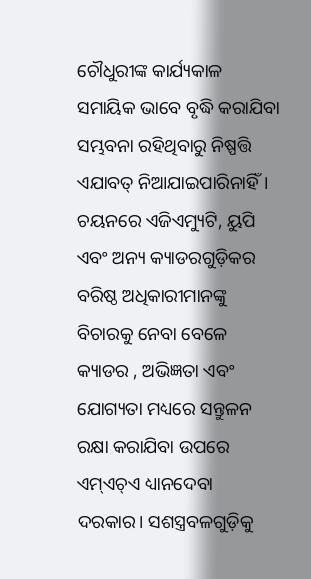ଚୌଧୁରୀଙ୍କ କାର୍ଯ୍ୟକାଳ ସମାୟିକ ଭାବେ ବୃଦ୍ଧି କରାଯିବା ସମ୍ଭବନା ରହିଥିବାରୁ ନିଷ୍ପତ୍ତି ଏଯାବତ୍ ନିଆଯାଇପାରିନାହିଁ। ଚୟନରେ ଏଜିଏମ୍ୟୁଟି, ୟୁପି ଏବଂ ଅନ୍ୟ କ୍ୟାଡରଗୁଡ଼ିକର ବରିଷ୍ଠ ଅଧିକାରୀମାନଙ୍କୁ ବିଚାରକୁ ନେବା ବେଳେ କ୍ୟାଡର , ଅଭିଜ୍ଞତା ଏବଂ ଯୋଗ୍ୟତା ମଧ୍ୟରେ ସନ୍ତୁଳନ ରକ୍ଷା କରାଯିବା ଉପରେ ଏମ୍ଏଚ୍ଏ ଧ୍ୟାନଦେବା ଦରକାର। ସଶସ୍ତ୍ରବଳଗୁଡ଼ିକୁ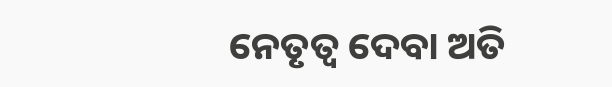ନେତୃତ୍ୱ ଦେବା ଅତି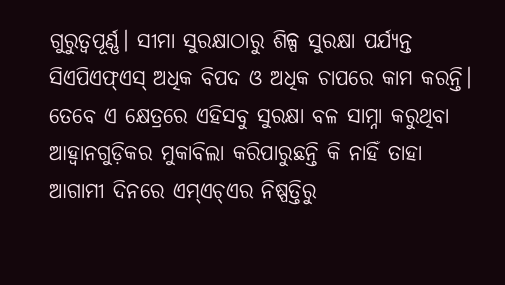ଗୁରୁତ୍ୱପୂର୍ଣ୍ଣ। ସୀମା ସୁରକ୍ଷାଠାରୁ ଶିଳ୍ପ ସୁରକ୍ଷା ପର୍ଯ୍ୟନ୍ତ ସିଏପିଏଫ୍ଏସ୍ ଅଧିକ ବିପଦ ଓ ଅଧିକ ଚାପରେ କାମ କରନ୍ତି। ତେବେ ଏ କ୍ଷେତ୍ରରେ ଏହିସବୁ ସୁରକ୍ଷା ବଳ ସାମ୍ନା କରୁଥିବା ଆହ୍ବାନଗୁଡ଼ିକର ମୁକାବିଲା କରିପାରୁଛନ୍ତି କି ନାହିଁ ତାହା ଆଗାମୀ ଦିନରେ ଏମ୍ଏଚ୍ଏର ନିଷ୍ପତ୍ତିରୁ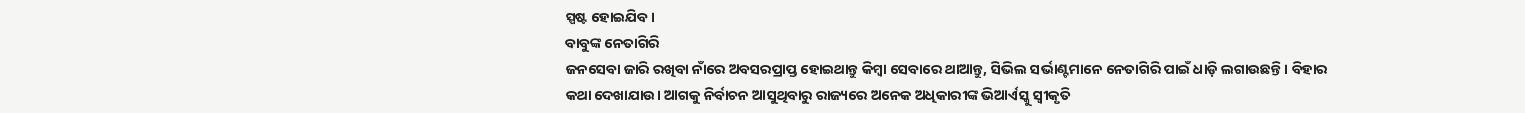ସ୍ପଷ୍ଟ ହୋଇଯିବ।
ବାବୁଙ୍କ ନେତାଗିରି
ଜନସେବା ଜାରି ରଖିବା ନାଁରେ ଅବସରପ୍ରାପ୍ତ ହୋଇଥାନ୍ତୁ କିମ୍ବା ସେବାରେ ଥାଆନ୍ତୁ, ସିଭିଲ ସର୍ଭାଣ୍ଟମାନେ ନେତାଗିରି ପାଇଁ ଧାଡ଼ି ଲଗାଉଛନ୍ତି। ବିହାର କଥା ଦେଖାଯାଉ। ଆଗକୁ ନିର୍ବାଚନ ଆସୁଥିବାରୁ ରାଜ୍ୟରେ ଅନେକ ଅଧିକାରୀଙ୍କ ଭିଆର୍ଏସ୍କୁ ସ୍ବୀକୃତି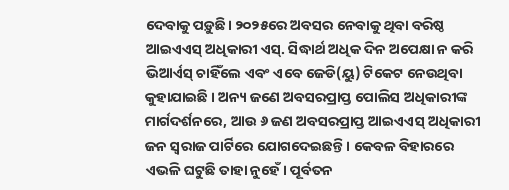ଦେବାକୁ ପଡ଼ୁଛି। ୨୦୨୫ରେ ଅବସର ନେବାକୁ ଥିବା ବରିଷ୍ଠ ଆଇଏଏସ୍ ଅଧିକାରୀ ଏସ୍. ସିଦ୍ଧାର୍ଥ ଅଧିକ ଦିନ ଅପେକ୍ଷା ନ କରି ଭିଆର୍ଏସ୍ ଚାହିଁଲେ ଏବଂ ଏବେ ଜେଡି(ୟୁ) ଟିକେଟ ନେଉଥିବା କୁହାଯାଇଛି । ଅନ୍ୟ ଜଣେ ଅବସରପ୍ରାପ୍ତ ପୋଲିସ ଅଧିକାରୀଙ୍କ ମାର୍ଗଦର୍ଶନରେ, ଆଉ ୬ ଜଣ ଅବସରପ୍ରାପ୍ତ ଆଇଏଏସ୍ ଅଧିକାରୀ ଜନ ସ୍ବରାଜ ପାର୍ଟିରେ ଯୋଗଦେଇଛନ୍ତି। କେବଳ ବିହାରରେ ଏଭଳି ଘଟୁଛି ତାହା ନୁହେଁ। ପୂର୍ବତନ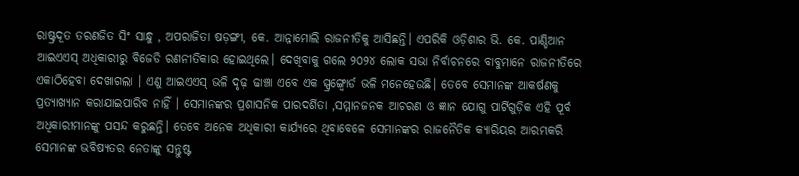ରାଷ୍ଟ୍ରଦୂତ ତରଣଜିତ ସିଂ ସାନ୍ଧୁ , ଅପରାଜିତା ଷଡ଼ଙ୍ଗୀ, କେ. ଆନ୍ନାମୋଲି ରାଜନୀତିକୁ ଆସିଛନ୍ତି। ଏପରିକି ଓଡ଼ିଶାର ଭି. କେ. ପାଣ୍ଡିଆନ ଆଇଏଏସ୍ ଅଧିକାରୀରୁ ବିଜେଡି ରଣନୀତିକାର ହୋଇଥିଲେ। ଦେଖିବାକୁ ଗଲେ ୨୦୨୪ ଲୋକ ସଭା ନିର୍ବାଚନରେ ବାବୁମାନେ ରାଜନୀତିରେ ଏକାଠିହେବା ଦେଖାଗଲା । ଏଣୁ ଆଇଏଏସ୍ ଭଳି ଦୃଢ଼ ଢାଞ୍ଚା ଏବେ ଏକ ସ୍ପ୍ରଙ୍ଗ୍ବୋର୍ଡ ଭଳି ମନେହେଉଛି। ତେବେ ସେମାନଙ୍କ ଆକର୍ଷଣକୁ ପ୍ରତ୍ୟାଖ୍ୟାନ କରାଯାଇପାରିବ ନାହିଁ । ସେମାନଙ୍କର ପ୍ରଶାସନିକ ପାରଦର୍ଶିତା ,ସମ୍ମାନଜନକ ଆଚରଣ ଓ ଜ୍ଞାନ ଯୋଗୁ ପାର୍ଟିଗୁଡ଼ିକ ଏହି ପୂର୍ବ ଅଧିକାରୀମାନଙ୍କୁ ପସନ୍ଦ କରୁଛନ୍ତି। ତେବେ ଅନେକ ଅଧିକାରୀ କାର୍ଯ୍ୟରେ ଥିବାବେଳେ ସେମାନଙ୍କର ରାଜନୈତିକ କ୍ୟାରିୟର ଆରମ୍ଭକରି ସେମାନଙ୍କ ଭବିଷ୍ୟତର ନେତାଙ୍କୁ ସନ୍ତୁଷ୍ଟ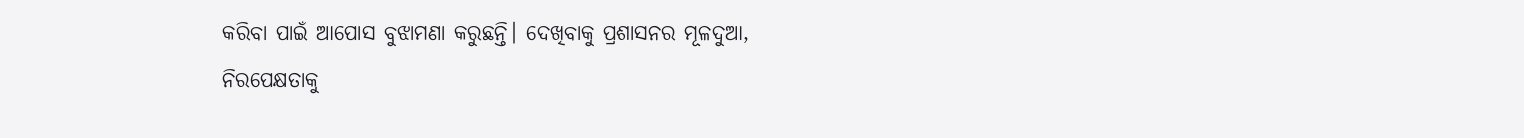କରିବା ପାଇଁ ଆପୋସ ବୁଝାମଣା କରୁଛନ୍ତି। ଦେଖିବାକୁ ପ୍ରଶାସନର ମୂଳଦୁଆ, ନିରପେକ୍ଷତାକୁ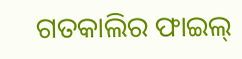ଗତକାଲିର ଫାଇଲ୍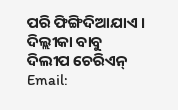ପରି ଫିଙ୍ଗିଦିଆଯାଏ ।
ଦିଲ୍ଲୀକା ବାବୁ
ଦିଲୀପ ଚେରିଏନ୍
Email: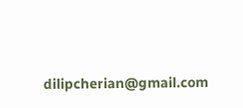dilipcherian@gmail.com